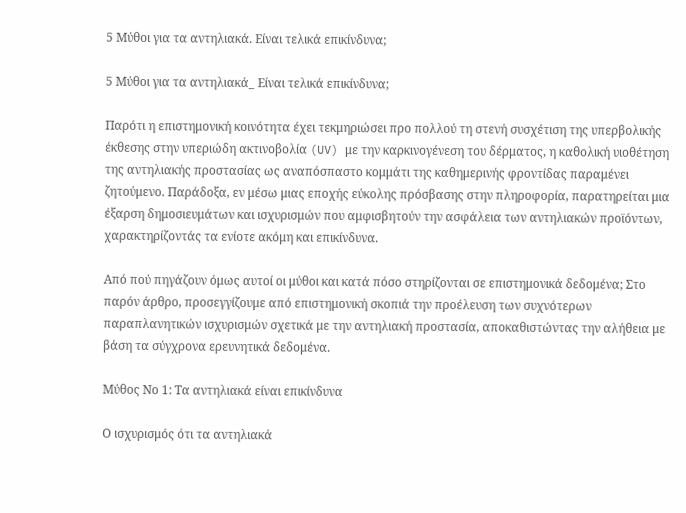5 Μύθοι για τα αντηλιακά. Είναι τελικά επικίνδυνα;

5 Μύθοι για τα αντηλιακά_ Είναι τελικά επικίνδυνα;

Παρότι η επιστημονική κοινότητα έχει τεκμηριώσει προ πολλού τη στενή συσχέτιση της υπερβολικής έκθεσης στην υπεριώδη ακτινοβολία (UV) με την καρκινογένεση του δέρματος, η καθολική υιοθέτηση της αντηλιακής προστασίας ως αναπόσπαστο κομμάτι της καθημερινής φροντίδας παραμένει ζητούμενο. Παράδοξα, εν μέσω μιας εποχής εύκολης πρόσβασης στην πληροφορία, παρατηρείται μια έξαρση δημοσιευμάτων και ισχυρισμών που αμφισβητούν την ασφάλεια των αντηλιακών προϊόντων, χαρακτηρίζοντάς τα ενίοτε ακόμη και επικίνδυνα.

Από πού πηγάζουν όμως αυτοί οι μύθοι και κατά πόσο στηρίζονται σε επιστημονικά δεδομένα; Στο παρόν άρθρο, προσεγγίζουμε από επιστημονική σκοπιά την προέλευση των συχνότερων παραπλανητικών ισχυρισμών σχετικά με την αντηλιακή προστασία, αποκαθιστώντας την αλήθεια με βάση τα σύγχρονα ερευνητικά δεδομένα.

Μύθος Νο 1: Τα αντηλιακά είναι επικίνδυνα

Ο ισχυρισμός ότι τα αντηλιακά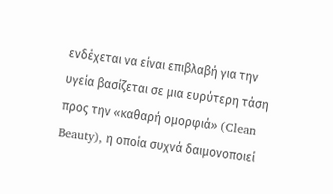ενδέχεται να είναι επιβλαβή για την υγεία βασίζεται σε μια ευρύτερη τάση προς την «καθαρή ομορφιά» (Clean Beauty), η οποία συχνά δαιμονοποιεί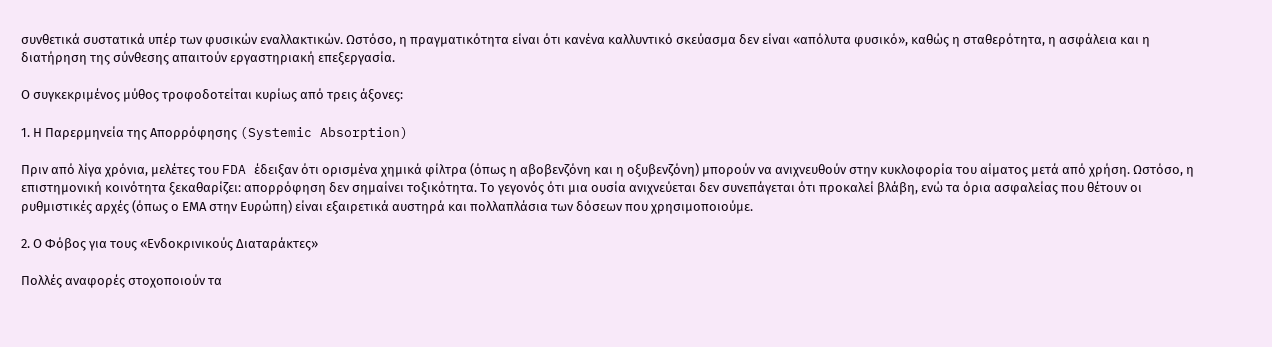συνθετικά συστατικά υπέρ των φυσικών εναλλακτικών. Ωστόσο, η πραγματικότητα είναι ότι κανένα καλλυντικό σκεύασμα δεν είναι «απόλυτα φυσικό», καθώς η σταθερότητα, η ασφάλεια και η διατήρηση της σύνθεσης απαιτούν εργαστηριακή επεξεργασία.

Ο συγκεκριμένος μύθος τροφοδοτείται κυρίως από τρεις άξονες:

1. Η Παρερμηνεία της Απορρόφησης (Systemic Absorption)

Πριν από λίγα χρόνια, μελέτες του FDA έδειξαν ότι ορισμένα χημικά φίλτρα (όπως η αβοβενζόνη και η οξυβενζόνη) μπορούν να ανιχνευθούν στην κυκλοφορία του αίματος μετά από χρήση. Ωστόσο, η επιστημονική κοινότητα ξεκαθαρίζει: απορρόφηση δεν σημαίνει τοξικότητα. Το γεγονός ότι μια ουσία ανιχνεύεται δεν συνεπάγεται ότι προκαλεί βλάβη, ενώ τα όρια ασφαλείας που θέτουν οι ρυθμιστικές αρχές (όπως ο ΕΜΑ στην Ευρώπη) είναι εξαιρετικά αυστηρά και πολλαπλάσια των δόσεων που χρησιμοποιούμε.

2. Ο Φόβος για τους «Ενδοκρινικούς Διαταράκτες»

Πολλές αναφορές στοχοποιούν τα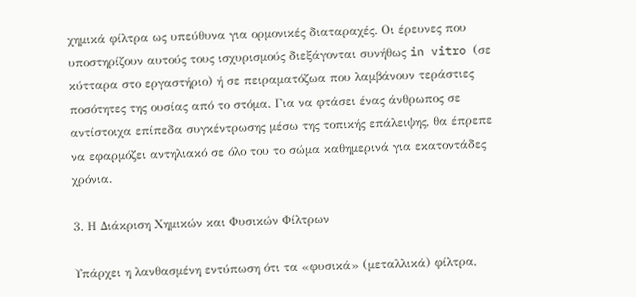χημικά φίλτρα ως υπεύθυνα για ορμονικές διαταραχές. Οι έρευνες που υποστηρίζουν αυτούς τους ισχυρισμούς διεξάγονται συνήθως in vitro (σε κύτταρα στο εργαστήριο) ή σε πειραματόζωα που λαμβάνουν τεράστιες ποσότητες της ουσίας από το στόμα. Για να φτάσει ένας άνθρωπος σε αντίστοιχα επίπεδα συγκέντρωσης μέσω της τοπικής επάλειψης, θα έπρεπε να εφαρμόζει αντηλιακό σε όλο του το σώμα καθημερινά για εκατοντάδες χρόνια.

3. Η Διάκριση Χημικών και Φυσικών Φίλτρων

Υπάρχει η λανθασμένη εντύπωση ότι τα «φυσικά» (μεταλλικά) φίλτρα,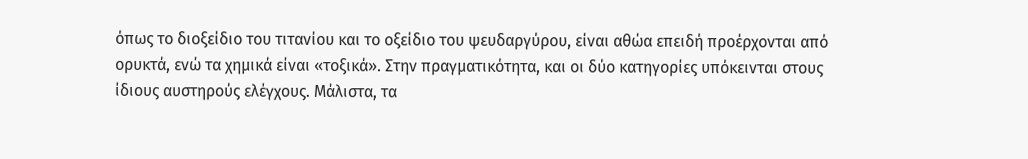όπως το διοξείδιο του τιτανίου και το οξείδιο του ψευδαργύρου, είναι αθώα επειδή προέρχονται από ορυκτά, ενώ τα χημικά είναι «τοξικά». Στην πραγματικότητα, και οι δύο κατηγορίες υπόκεινται στους ίδιους αυστηρούς ελέγχους. Μάλιστα, τα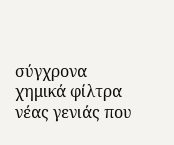σύγχρονα χημικά φίλτρα νέας γενιάς που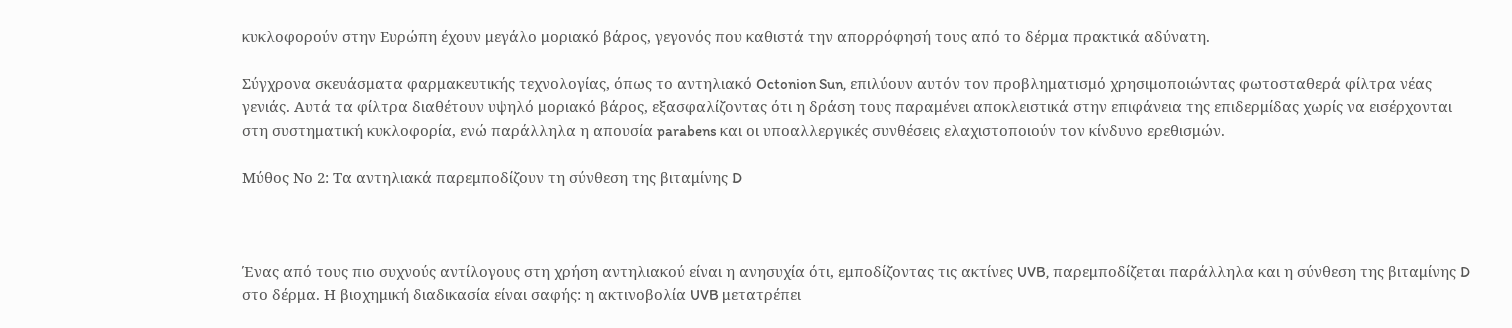κυκλοφορούν στην Ευρώπη έχουν μεγάλο μοριακό βάρος, γεγονός που καθιστά την απορρόφησή τους από το δέρμα πρακτικά αδύνατη.

Σύγχρονα σκευάσματα φαρμακευτικής τεχνολογίας, όπως το αντηλιακό Octonion Sun, επιλύουν αυτόν τον προβληματισμό χρησιμοποιώντας φωτοσταθερά φίλτρα νέας γενιάς. Αυτά τα φίλτρα διαθέτουν υψηλό μοριακό βάρος, εξασφαλίζοντας ότι η δράση τους παραμένει αποκλειστικά στην επιφάνεια της επιδερμίδας χωρίς να εισέρχονται στη συστηματική κυκλοφορία, ενώ παράλληλα η απουσία parabens και οι υποαλλεργικές συνθέσεις ελαχιστοποιούν τον κίνδυνο ερεθισμών.

Μύθος Νο 2: Τα αντηλιακά παρεμποδίζουν τη σύνθεση της βιταμίνης D



Ένας από τους πιο συχνούς αντίλογους στη χρήση αντηλιακού είναι η ανησυχία ότι, εμποδίζοντας τις ακτίνες UVB, παρεμποδίζεται παράλληλα και η σύνθεση της βιταμίνης D στο δέρμα. Η βιοχημική διαδικασία είναι σαφής: η ακτινοβολία UVB μετατρέπει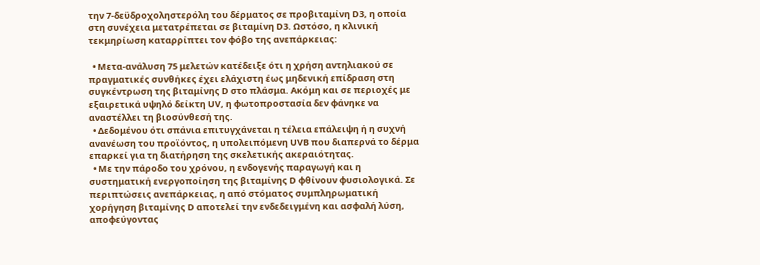την 7-δεϋδροχοληστερόλη του δέρματος σε προβιταμίνη D3, η οποία στη συνέχεια μετατρέπεται σε βιταμίνη D3. Ωστόσο, η κλινική τεκμηρίωση καταρρίπτει τον φόβο της ανεπάρκειας:

  • Μετα-ανάλυση 75 μελετών κατέδειξε ότι η χρήση αντηλιακού σε πραγματικές συνθήκες έχει ελάχιστη έως μηδενική επίδραση στη συγκέντρωση της βιταμίνης D στο πλάσμα. Ακόμη και σε περιοχές με εξαιρετικά υψηλό δείκτη UV, η φωτοπροστασία δεν φάνηκε να αναστέλλει τη βιοσύνθεσή της.
  • Δεδομένου ότι σπάνια επιτυγχάνεται η τέλεια επάλειψη ή η συχνή ανανέωση του προϊόντος, η υπολειπόμενη UVB που διαπερνά το δέρμα επαρκεί για τη διατήρηση της σκελετικής ακεραιότητας.
  • Με την πάροδο του χρόνου, η ενδογενής παραγωγή και η συστηματική ενεργοποίηση της βιταμίνης D φθίνουν φυσιολογικά. Σε περιπτώσεις ανεπάρκειας, η από στόματος συμπληρωματική χορήγηση βιταμίνης D αποτελεί την ενδεδειγμένη και ασφαλή λύση, αποφεύγοντας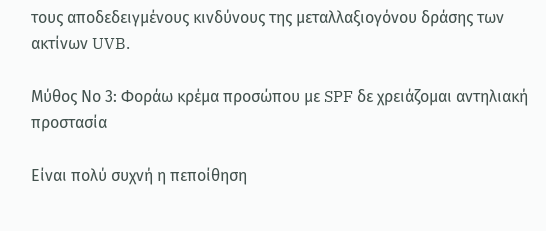τους αποδεδειγμένους κινδύνους της μεταλλαξιογόνου δράσης των ακτίνων UVB.

Μύθος Νο 3: Φοράω κρέμα προσώπου με SPF δε χρειάζομαι αντηλιακή προστασία

Είναι πολύ συχνή η πεποίθηση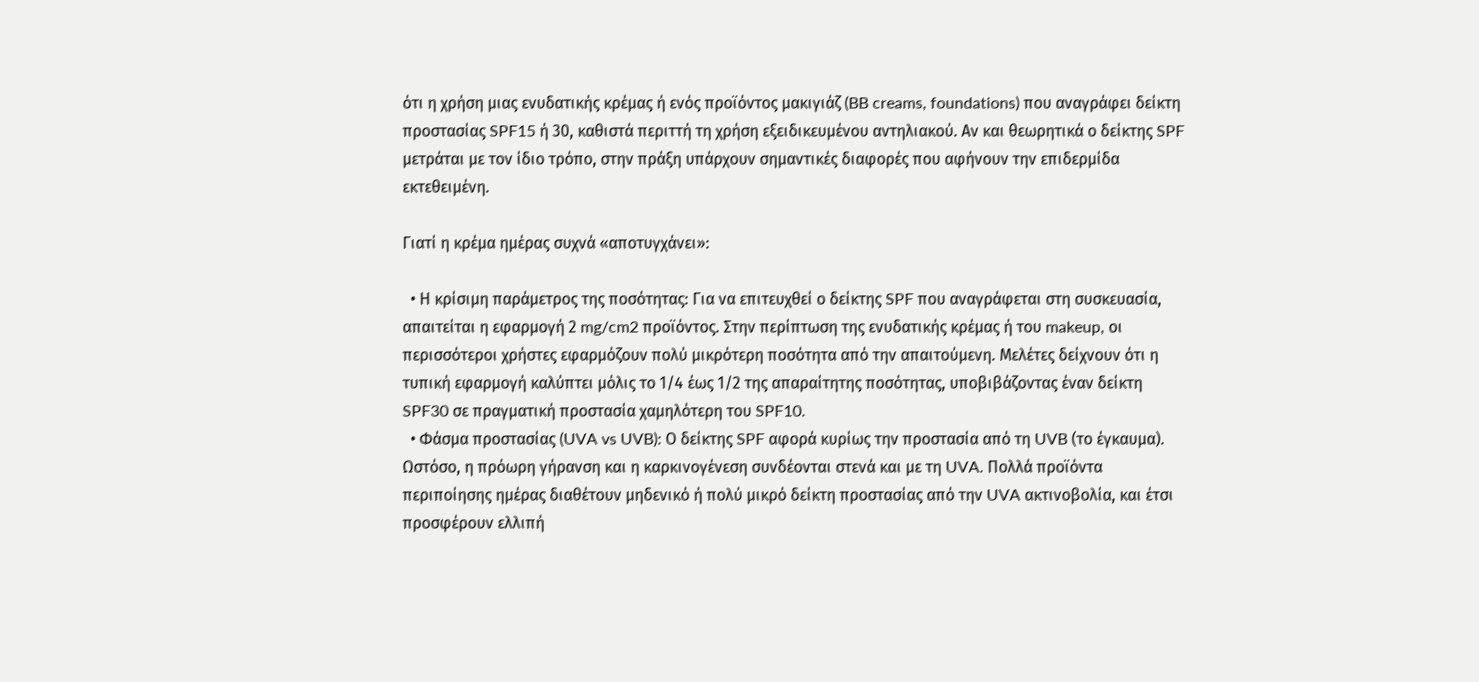ότι η χρήση μιας ενυδατικής κρέμας ή ενός προϊόντος μακιγιάζ (BB creams, foundations) που αναγράφει δείκτη προστασίας SPF15 ή 30, καθιστά περιττή τη χρήση εξειδικευμένου αντηλιακού. Αν και θεωρητικά ο δείκτης SPF μετράται με τον ίδιο τρόπο, στην πράξη υπάρχουν σημαντικές διαφορές που αφήνουν την επιδερμίδα εκτεθειμένη.

Γιατί η κρέμα ημέρας συχνά «αποτυγχάνει»:

  • Η κρίσιμη παράμετρος της ποσότητας: Για να επιτευχθεί ο δείκτης SPF που αναγράφεται στη συσκευασία, απαιτείται η εφαρμογή 2 mg/cm2 προϊόντος. Στην περίπτωση της ενυδατικής κρέμας ή του makeup, οι περισσότεροι χρήστες εφαρμόζουν πολύ μικρότερη ποσότητα από την απαιτούμενη. Μελέτες δείχνουν ότι η τυπική εφαρμογή καλύπτει μόλις το 1/4 έως 1/2 της απαραίτητης ποσότητας, υποβιβάζοντας έναν δείκτη SPF30 σε πραγματική προστασία χαμηλότερη του SPF10.
  • Φάσμα προστασίας (UVA vs UVB): Ο δείκτης SPF αφορά κυρίως την προστασία από τη UVB (το έγκαυμα). Ωστόσο, η πρόωρη γήρανση και η καρκινογένεση συνδέονται στενά και με τη UVA. Πολλά προϊόντα περιποίησης ημέρας διαθέτουν μηδενικό ή πολύ μικρό δείκτη προστασίας από την UVA ακτινοβολία, και έτσι προσφέρουν ελλιπή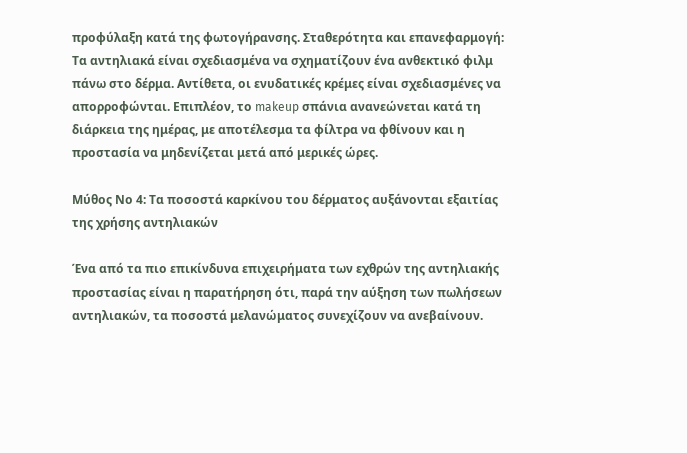προφύλαξη κατά της φωτογήρανσης. Σταθερότητα και επανεφαρμογή: Τα αντηλιακά είναι σχεδιασμένα να σχηματίζουν ένα ανθεκτικό φιλμ πάνω στο δέρμα. Αντίθετα, οι ενυδατικές κρέμες είναι σχεδιασμένες να απορροφώνται. Επιπλέον, το makeup σπάνια ανανεώνεται κατά τη διάρκεια της ημέρας, με αποτέλεσμα τα φίλτρα να φθίνουν και η προστασία να μηδενίζεται μετά από μερικές ώρες.

Μύθος Νο 4: Τα ποσοστά καρκίνου του δέρματος αυξάνονται εξαιτίας της χρήσης αντηλιακών

Ένα από τα πιο επικίνδυνα επιχειρήματα των εχθρών της αντηλιακής προστασίας είναι η παρατήρηση ότι, παρά την αύξηση των πωλήσεων αντηλιακών, τα ποσοστά μελανώματος συνεχίζουν να ανεβαίνουν.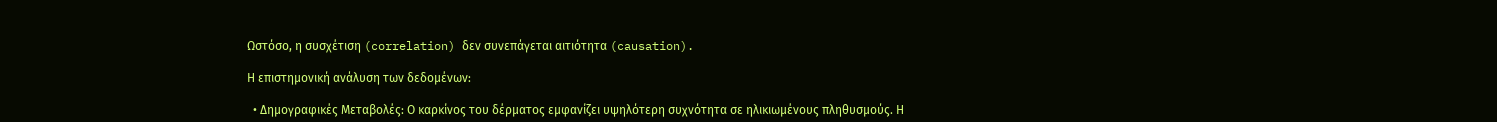Ωστόσο, η συσχέτιση (correlation) δεν συνεπάγεται αιτιότητα (causation).

Η επιστημονική ανάλυση των δεδομένων:

  • Δημογραφικές Μεταβολές: Ο καρκίνος του δέρματος εμφανίζει υψηλότερη συχνότητα σε ηλικιωμένους πληθυσμούς. Η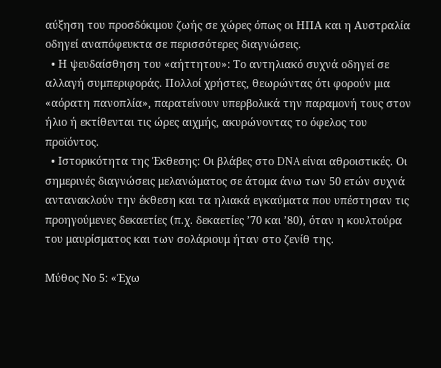αύξηση του προσδόκιμου ζωής σε χώρες όπως οι ΗΠΑ και η Αυστραλία οδηγεί αναπόφευκτα σε περισσότερες διαγνώσεις.
  • Η ψευδαίσθηση του «αήττητου»: Το αντηλιακό συχνά οδηγεί σε αλλαγή συμπεριφοράς. Πολλοί χρήστες, θεωρώντας ότι φορούν μια «αόρατη πανοπλία», παρατείνουν υπερβολικά την παραμονή τους στον ήλιο ή εκτίθενται τις ώρες αιχμής, ακυρώνοντας το όφελος του προϊόντος.
  • Ιστορικότητα της Έκθεσης: Οι βλάβες στο DNA είναι αθροιστικές. Οι σημερινές διαγνώσεις μελανώματος σε άτομα άνω των 50 ετών συχνά αντανακλούν την έκθεση και τα ηλιακά εγκαύματα που υπέστησαν τις προηγούμενες δεκαετίες (π.χ. δεκαετίες ’70 και ’80), όταν η κουλτούρα του μαυρίσματος και των σολάριουμ ήταν στο ζενίθ της.

Μύθος Νο 5: «Έχω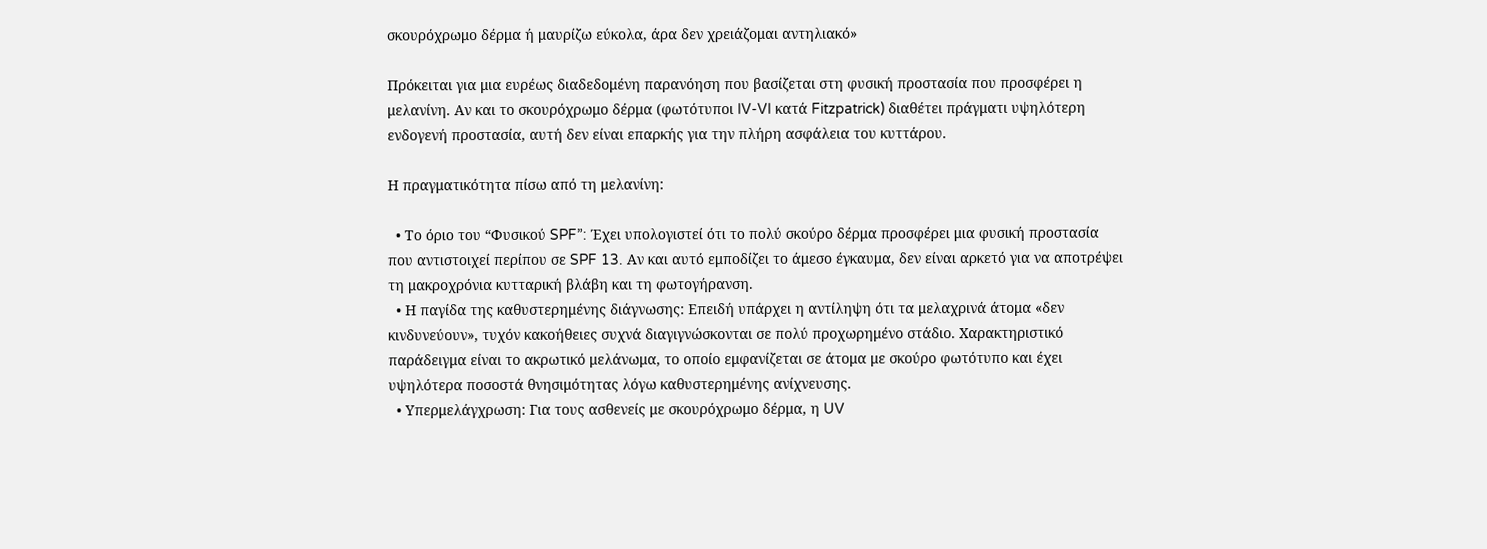σκουρόχρωμο δέρμα ή μαυρίζω εύκολα, άρα δεν χρειάζομαι αντηλιακό»

Πρόκειται για μια ευρέως διαδεδομένη παρανόηση που βασίζεται στη φυσική προστασία που προσφέρει η μελανίνη. Αν και το σκουρόχρωμο δέρμα (φωτότυποι IV-VI κατά Fitzpatrick) διαθέτει πράγματι υψηλότερη ενδογενή προστασία, αυτή δεν είναι επαρκής για την πλήρη ασφάλεια του κυττάρου.

Η πραγματικότητα πίσω από τη μελανίνη:

  • Το όριο του “Φυσικού SPF”: Έχει υπολογιστεί ότι το πολύ σκούρο δέρμα προσφέρει μια φυσική προστασία που αντιστοιχεί περίπου σε SPF 13. Αν και αυτό εμποδίζει το άμεσο έγκαυμα, δεν είναι αρκετό για να αποτρέψει τη μακροχρόνια κυτταρική βλάβη και τη φωτογήρανση.
  • Η παγίδα της καθυστερημένης διάγνωσης: Επειδή υπάρχει η αντίληψη ότι τα μελαχρινά άτομα «δεν κινδυνεύουν», τυχόν κακοήθειες συχνά διαγιγνώσκονται σε πολύ προχωρημένο στάδιο. Χαρακτηριστικό παράδειγμα είναι το ακρωτικό μελάνωμα, το οποίο εμφανίζεται σε άτομα με σκούρο φωτότυπο και έχει υψηλότερα ποσοστά θνησιμότητας λόγω καθυστερημένης ανίχνευσης.
  • Υπερμελάγχρωση: Για τους ασθενείς με σκουρόχρωμο δέρμα, η UV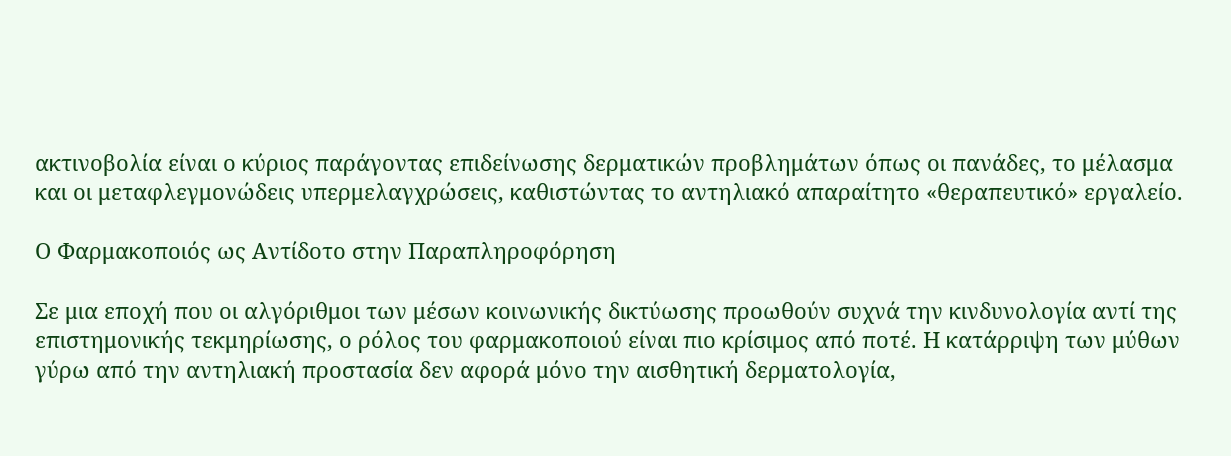ακτινοβολία είναι ο κύριος παράγοντας επιδείνωσης δερματικών προβλημάτων όπως οι πανάδες, το μέλασμα και οι μεταφλεγμονώδεις υπερμελαγχρώσεις, καθιστώντας το αντηλιακό απαραίτητο «θεραπευτικό» εργαλείο.

Ο Φαρμακοποιός ως Αντίδοτο στην Παραπληροφόρηση

Σε μια εποχή που οι αλγόριθμοι των μέσων κοινωνικής δικτύωσης προωθούν συχνά την κινδυνολογία αντί της επιστημονικής τεκμηρίωσης, ο ρόλος του φαρμακοποιού είναι πιο κρίσιμος από ποτέ. Η κατάρριψη των μύθων γύρω από την αντηλιακή προστασία δεν αφορά μόνο την αισθητική δερματολογία,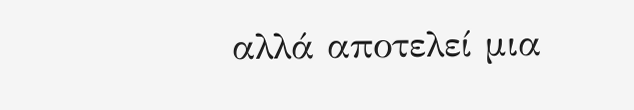αλλά αποτελεί μια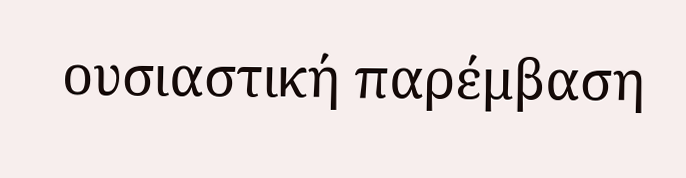ουσιαστική παρέμβαση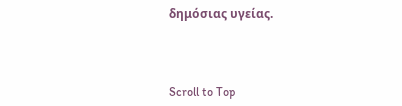δημόσιας υγείας.



Scroll to Top